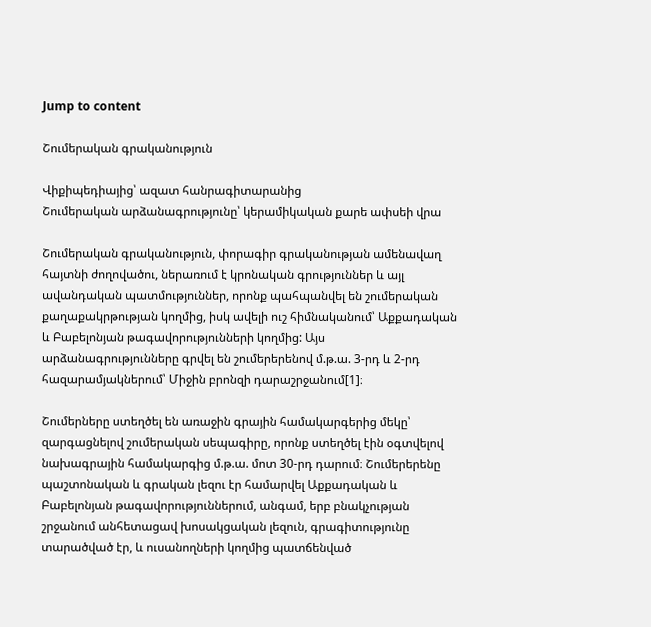Jump to content

Շումերական գրականություն

Վիքիպեդիայից՝ ազատ հանրագիտարանից
Շումերական արձանագրությունը՝ կերամիկական քարե ափսեի վրա

Շումերական գրականություն, փորագիր գրականության ամենավաղ հայտնի ժողովածու, ներառում է կրոնական գրություններ և այլ ավանդական պատմություններ, որոնք պահպանվել են շումերական քաղաքակրթության կողմից, իսկ ավելի ուշ հիմնականում՝ Աքքադական և Բաբելոնյան թագավորությունների կողմից: Այս արձանագրությունները գրվել են շումերերենով մ.թ.ա. 3-րդ և 2-րդ հազարամյակներում՝ Միջին բրոնզի դարաշրջանում[1]։

Շումերները ստեղծել են առաջին գրային համակարգերից մեկը՝ զարգացնելով շումերական սեպագիրը, որոնք ստեղծել էին օգտվելով նախագրային համակարգից մ.թ.ա. մոտ 30-րդ դարում։ Շումերերենը պաշտոնական և գրական լեզու էր համարվել Աքքադական և Բաբելոնյան թագավորություններում, անգամ, երբ բնակչության շրջանում անհետացավ խոսակցական լեզուն, գրագիտությունը տարածված էր, և ուսանողների կողմից պատճենված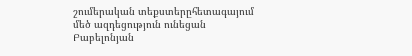շումերական տեքստերըհետագայում մեծ ազդեցություն ունեցան Բաբելոնյան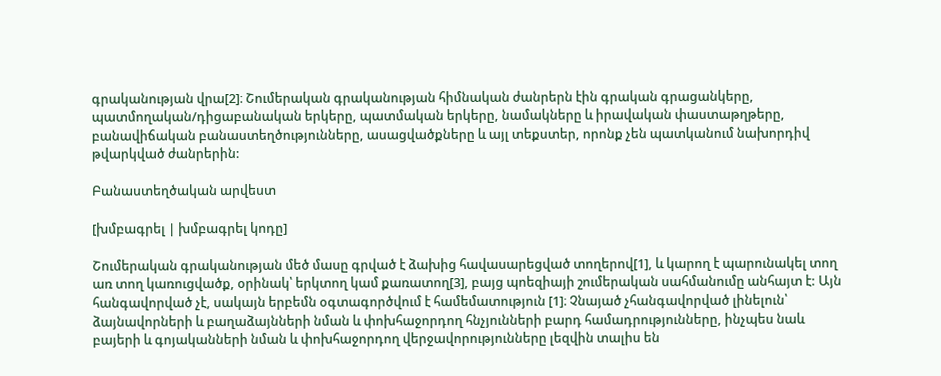գրականության վրա[2]։ Շումերական գրականության հիմնական ժանրերն էին գրական գրացանկերը, պատմողական/դիցաբանական երկերը, պատմական երկերը, նամակները և իրավական փաստաթղթերը, բանավիճական բանաստեղծությունները, ասացվածքները և այլ տեքստեր, որոնք չեն պատկանում նախորդիվ թվարկված ժանրերին:

Բանաստեղծական արվեստ

[խմբագրել | խմբագրել կոդը]

Շումերական գրականության մեծ մասը գրված է ձախից հավասարեցված տողերով[1], և կարող է պարունակել տող առ տող կառուցվածք, օրինակ՝ երկտող կամ քառատող[3], բայց պոեզիայի շումերական սահմանումը անհայտ է: Այն հանգավորված չէ, սակայն երբեմն օգտագործվում է համեմատություն [1]։ Չնայած չհանգավորված լինելուն՝ ձայնավորների և բաղաձայնների նման և փոխհաջորդող հնչյունների բարդ համադրությունները, ինչպես նաև բայերի և գոյականների նման և փոխհաջորդող վերջավորությունները լեզվին տալիս են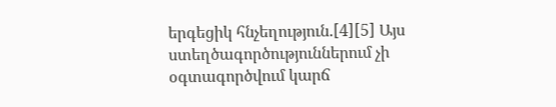երգեցիկ հնչեղություն.[4][5] Այս ստեղծագործություններում չի օգտագործվում կարճ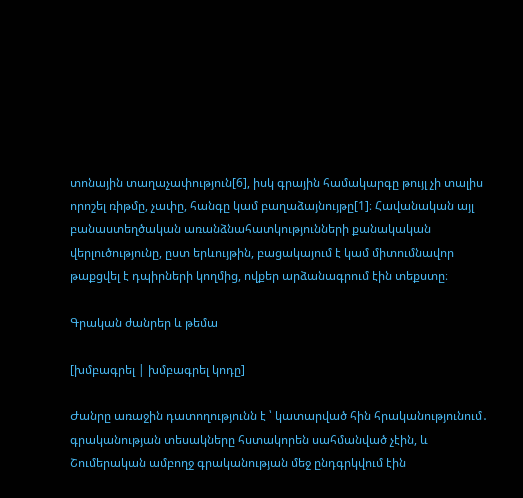տոնային տաղաչափություն[6], իսկ գրային համակարգը թույլ չի տալիս որոշել ռիթմը, չափը, հանգը կամ բաղաձայնույթը[1]։ Հավանական այլ բանաստեղծական առանձնահատկությունների քանակական վերլուծությունը, ըստ երևույթին, բացակայում է կամ միտումնավոր թաքցվել է դպիրների կողմից, ովքեր արձանագրում էին տեքստը։

Գրական ժանրեր և թեմա

[խմբագրել | խմբագրել կոդը]

Ժանրը առաջին դատողությունն է ՝ կատարված հին հրականությունում․ գրականության տեսակները հստակորեն սահմանված չէին, և Շումերական ամբողջ գրականության մեջ ընդգրկվում էին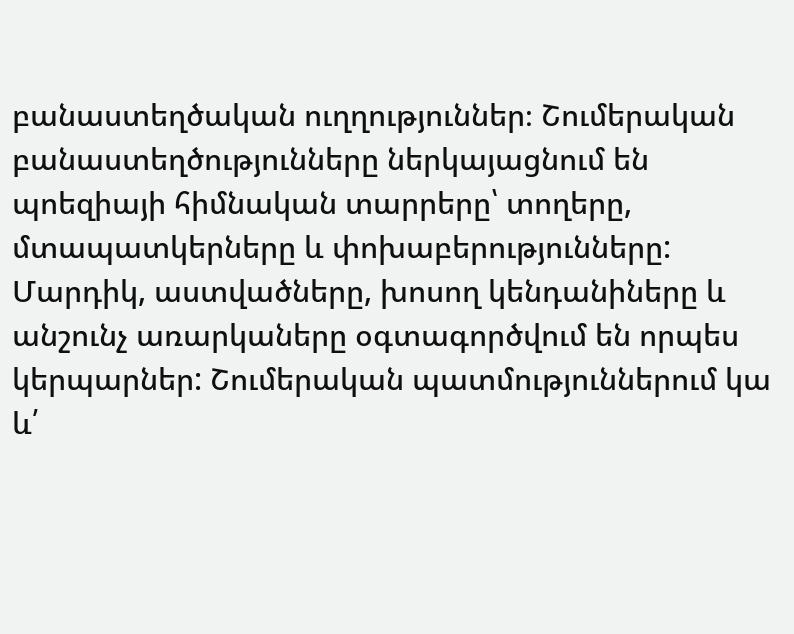բանաստեղծական ուղղություններ։ Շումերական բանաստեղծությունները ներկայացնում են պոեզիայի հիմնական տարրերը՝ տողերը, մտապատկերները և փոխաբերությունները: Մարդիկ, աստվածները, խոսող կենդանիները և անշունչ առարկաները օգտագործվում են որպես կերպարներ: Շումերական պատմություններում կա և՛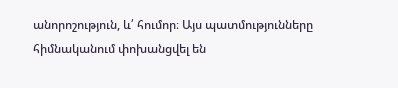անորոշություն, և՛ հումոր։ Այս պատմությունները հիմնականում փոխանցվել են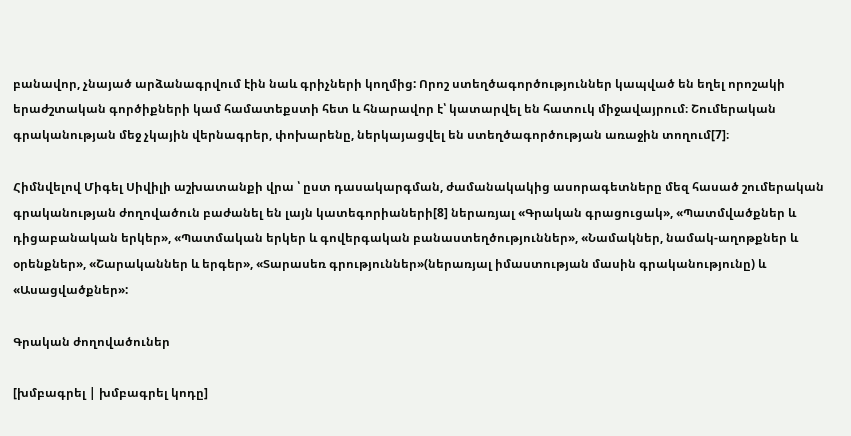բանավոր, չնայած արձանագրվում էին նաև գրիչների կողմից: Որոշ ստեղծագործություններ կապված են եղել որոշակի երաժշտական գործիքների կամ համատեքստի հետ և հնարավոր է՝ կատարվել են հատուկ միջավայրում։ Շումերական գրականության մեջ չկային վերնագրեր, փոխարենը, ներկայացվել են ստեղծագործության առաջին տողում[7]։

Հիմնվելով Միգել Սիվիլի աշխատանքի վրա ՝ ըստ դասակարգման, ժամանակակից ասորագետները մեզ հասած շումերական գրականության ժողովածուն բաժանել են լայն կատեգորիաների[8] ներառյալ «Գրական գրացուցակ», «Պատմվածքներ և դիցաբանական երկեր», «Պատմական երկեր և գովերգական բանաստեղծություններ», «Նամակներ, նամակ-աղոթքներ և օրենքներ», «Շարականներ և երգեր», «Տարասեռ գրություններ»(ներառյալ իմաստության մասին գրականությունը) և «Ասացվածքներ»:

Գրական ժողովածուներ

[խմբագրել | խմբագրել կոդը]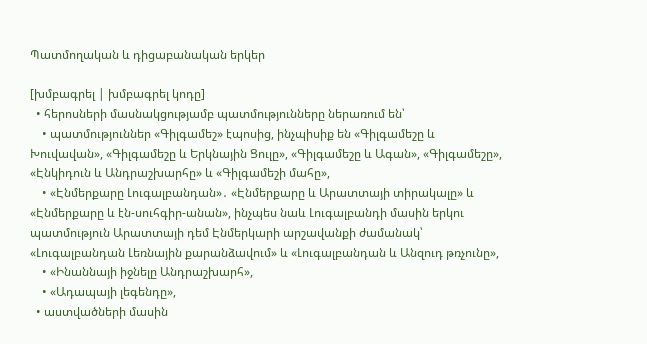Պատմողական և դիցաբանական երկեր

[խմբագրել | խմբագրել կոդը]
  • հերոսների մասնակցությամբ պատմությունները ներառում են՝
    • պատմություններ «Գիլգամեշ» էպոսից, ինչպիսիք են «Գիլգամեշը և Խուվավան», «Գիլգամեշը և Երկնային Ցուլը», «Գիլգամեշը և Ագան», «Գիլգամեշը», «Էնկիդուն և Անդրաշխարհը» և «Գիլգամեշի մահը»,
    • «Էնմերքարը Լուգալբանդան»․ «Էնմերքարը և Արատտայի տիրակալը» և «Էնմերքարը և էն-սուհգիր-անան», ինչպես նաև Լուգալբանդի մասին երկու պատմություն Արատտայի դեմ Էնմերկարի արշավանքի ժամանակ՝ «Լուգալբանդան Լեռնային քարանձավում» և «Լուգալբանդան և Անզուդ թռչունը»,
    • «Ինաննայի իջնելը Անդրաշխարհ»,
    • «Ադապայի լեգենդը»,
  • աստվածների մասին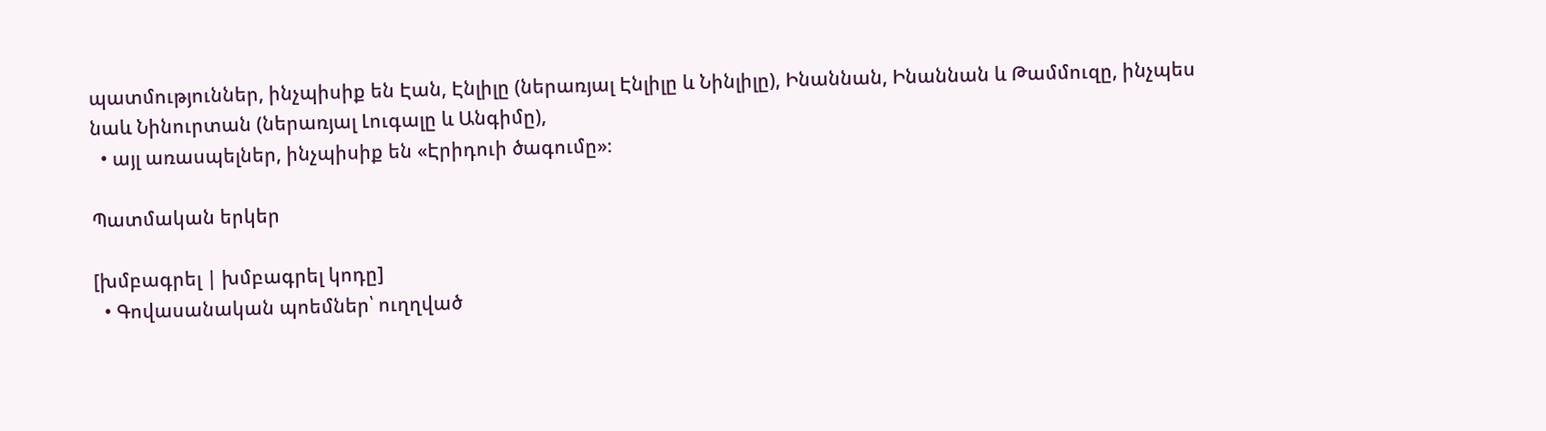պատմություններ, ինչպիսիք են Էան, Էնլիլը (ներառյալ Էնլիլը և Նինլիլը), Ինաննան, Ինաննան և Թամմուզը, ինչպես նաև Նինուրտան (ներառյալ Լուգալը և Անգիմը),
  • այլ առասպելներ, ինչպիսիք են «Էրիդուի ծագումը»։

Պատմական երկեր

[խմբագրել | խմբագրել կոդը]
  • Գովասանական պոեմներ՝ ուղղված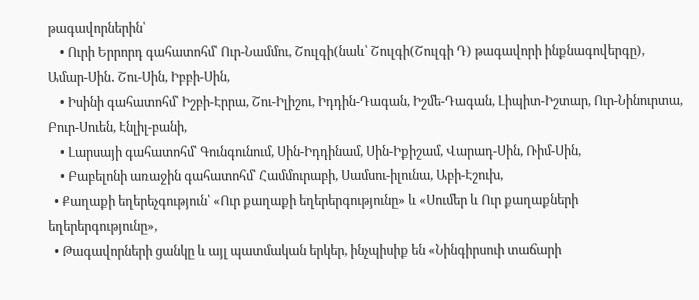թագավորներին՝
    • Ուրի Երրորդ գահատոհմ՝ Ուր-Նամմու, Շուլգի(նաև՝ Շուլգի(Շուլգի Դ) թագավորի ինքնագովերգը), Ամար-Սին․ Շու-Սին, Իբբի-Սին,
    • Իսինի գահատոհմ՝ Իշբի-Էրրա, Շու-Իլիշու, Իդդին-Դագան, Իշմե-Դագան, Լիպիտ-Իշտար, Ուր-Նինուրտա, Բուր-Սուեն, Էնլիլ-բանի,
    • Լարսայի գահատոհմ՝ Գունգունում, Սին-Իդդինամ, Սին-Իքիշամ, Վարադ-Սին, Ռիմ-Սին,
    • Բաբելոնի առաջին գահատոհմ՝ Համմուրաբի, Սամսու-իլունա, Աբի-Էշուխ,
  • Քաղաքի եղերեչգություն՝ «Ուր քաղաքի եղերերգությունը» և «Սումեր և Ուր քաղաքների եղերերգությունը»,
  • Թագավորների ցանկը և այլ պատմական երկեր, ինչպիսիք են «Նինգիրսուի տաճարի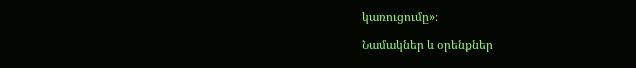կառուցումը»։

Նամակներ և օրենքներ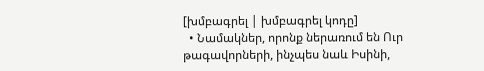[խմբագրել | խմբագրել կոդը]
  • Նամակներ, որոնք ներառում են Ուր թագավորների, ինչպես նաև Իսինի,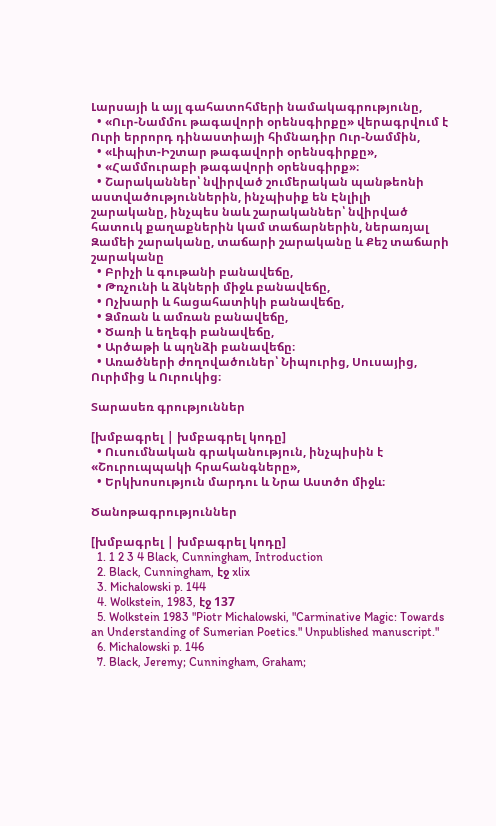Լարսայի և այլ գահատոհմերի նամակագրությունը,
  • «Ուր-Նամմու թագավորի օրենսգիրքը» վերագրվում է Ուրի երրորդ դինաստիայի հիմնադիր Ուր-Նամմին,
  • «Լիպիտ-Իշտար թագավորի օրենսգիրքը»,
  • «Համմուրաբի թագավորի օրենսգիրք»։
  • Շարականներ՝ նվիրված շումերական պանթեոնի աստվածություններին, ինչպիսիք են Էնլիլի շարականը, ինչպես նաև շարականներ՝ նվիրված հատուկ քաղաքներին կամ տաճարներին, ներառյալ Զամեի շարականը, տաճարի շարականը և Քեշ տաճարի շարականը
  • Բրիչի և գութանի բանավեճը,
  • Թռչունի և ձկների միջև բանավեճը,
  • Ոչխարի և հացահատիկի բանավեճը,
  • Ձմռան և ամռան բանավեճը,
  • Ծառի և եղեգի բանավեճը,
  • Արծաթի և պղնձի բանավեճը։
  • Առածների ժողովածուներ՝ Նիպուրից, Սուսայից, Ուրիմից և Ուրուկից։

Տարասեռ գրություններ

[խմբագրել | խմբագրել կոդը]
  • Ուսումնական գրականություն, ինչպիսին է «Շուրուպպակի հրահանգները»,
  • Երկխոսություն մարդու և Նրա Աստծո միջև։

Ծանոթագրություններ

[խմբագրել | խմբագրել կոդը]
  1. 1 2 3 4 Black, Cunningham, Introduction
  2. Black, Cunningham, էջ xlix
  3. Michalowski p. 144
  4. Wolkstein, 1983, էջ 137
  5. Wolkstein 1983 "Piotr Michalowski, "Carminative Magic: Towards an Understanding of Sumerian Poetics." Unpublished manuscript."
  6. Michalowski p. 146
  7. Black, Jeremy; Cunningham, Graham;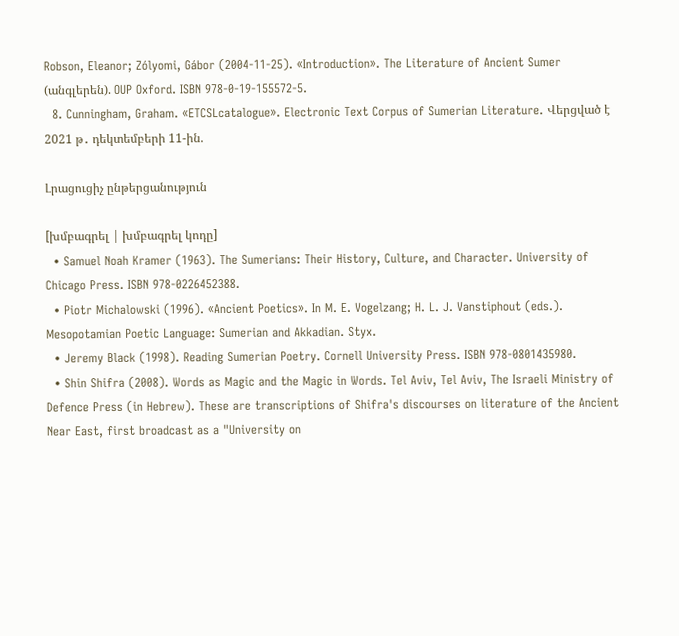Robson, Eleanor; Zólyomi, Gábor (2004-11-25). «Introduction». The Literature of Ancient Sumer (անգլերեն). OUP Oxford. ISBN 978-0-19-155572-5.
  8. Cunningham, Graham. «ETCSLcatalogue». Electronic Text Corpus of Sumerian Literature. Վերցված է 2021 թ․ դեկտեմբերի 11-ին.

Լրացուցիչ ընթերցանություն

[խմբագրել | խմբագրել կոդը]
  • Samuel Noah Kramer (1963). The Sumerians: Their History, Culture, and Character. University of Chicago Press. ISBN 978-0226452388.
  • Piotr Michalowski (1996). «Ancient Poetics». In M. E. Vogelzang; H. L. J. Vanstiphout (eds.). Mesopotamian Poetic Language: Sumerian and Akkadian. Styx.
  • Jeremy Black (1998). Reading Sumerian Poetry. Cornell University Press. ISBN 978-0801435980.
  • Shin Shifra (2008). Words as Magic and the Magic in Words. Tel Aviv, Tel Aviv, The Israeli Ministry of Defence Press (in Hebrew). These are transcriptions of Shifra's discourses on literature of the Ancient Near East, first broadcast as a "University on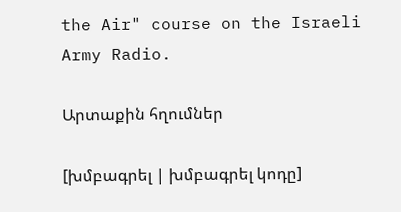the Air" course on the Israeli Army Radio.

Արտաքին հղումներ

[խմբագրել | խմբագրել կոդը]